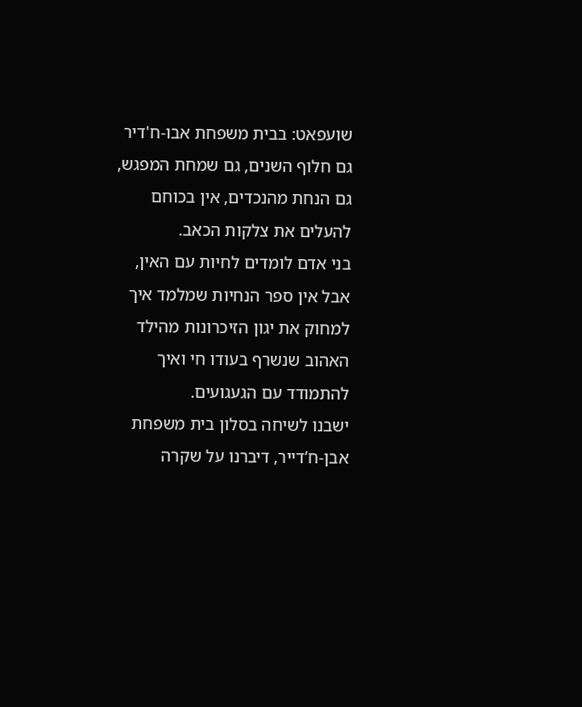שועפאט: בבית משפחת אבו-ח'דיר
גם חלוף השנים, גם שמחת המפגש, גם הנחת מהנכדים, אין בכוחם להעלים את צלקות הכאב.
בני אדם לומדים לחיות עם האין, אבל אין ספר הנחיות שמלמד איך למחוק את יגון הזיכרונות מהילד האהוב שנשרף בעודו חי ואיך להתמודד עם הגעגועים.
ישבנו לשיחה בסלון בית משפחת אבן-ח’דייר, דיברנו על שקרה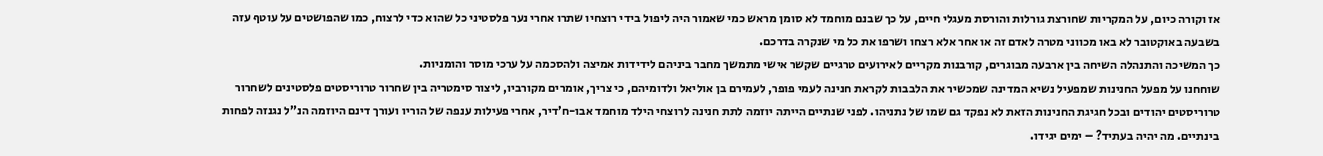אז וקורה כיום, על המקריות שחורצת גורלות והורסת מעגלי חיים, על כך שבנם מוחמד לא סומן מראש כמי שאמור היה ליפול בידי רוצחיו שתרו אחרי נער פלסטיני כל שהוא כדי לרצוח, כמו שהפושטים על עוטף עזה בשבעה באוקטובר לא באו מכווני מטרה לאדם זה או אחר אלא רצחו ושרפו את כל מי שנקרה בדרכם.
כך המשיכה והתנהלה השיחה בין ארבעה מבוגרים, קורבנות מקריים לאירועים טרגיים שקשר אישי מתמשך מחבר ביניהם לידידות אמיצה ולהסכמה על ערכי מוסר והומניות.
שוחחנו על מפעל החנינות שמפעיל נשיא המדינה שמכשיר את הלבבות לקראת חנינה לעמי פופר, לעמירם בן אוליאל ולדומיהם, כי צריך, אומרים מקורביו, ליצור סימטריה בין שחרור טרוריסטים פלסטינים לשחרור טרוריסטים יהודים ובכל חגיגת החנינות הזאת לא נפקד גם שמו של נתניהו. לפני שנתיים הייתה יוזמה לתת חנינה לרוצחי הילד מוחמד אבו-ח’דיר, אחרי פעילות ענפה של הוריו ועורך דינם היוזמה הנ”ל נגנזה לפחות בינתיים. מה יהיה בעתיד? – ימים יגידו.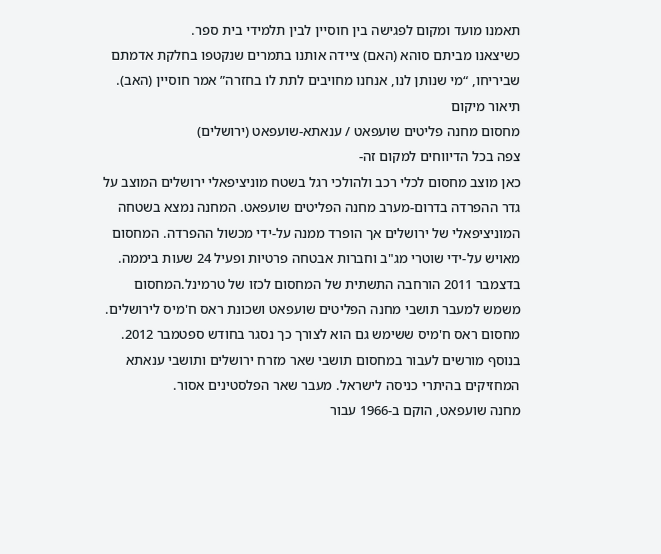תאמנו מועד ומקום לפגישה בין חוסיין לבין תלמידי בית ספר.
כשיצאנו מביתם סוהא (האם) ציידה אותנו בתמרים שנקטפו בחלקת אדמתם שביריחו, “מי שנותן לנו, אנחנו מחויבים לתת לו בחזרה” אמר חוסיין (האב).
תיאור מיקום
מחסום מחנה פליטים שועפאט / ענאתא-שועפאט (ירושלים)
צפה בכל הדיווחים למקום זה-
כאן מוצב מחסום לכלי רכב ולהולכי רגל בשטח מוניציפאלי ירושלים המוצב על גדר ההפרדה בדרום-מערב מחנה הפליטים שועפאט. המחנה נמצא בשטחה המוניציפאלי של ירושלים אך הופרד ממנה על-ידי מכשול ההפרדה. המחסום מאויש על-ידי שוטרי מג"ב וחברות אבטחה פרטיות ופעיל 24 שעות ביממה. בדצמבר 2011 הורחבה התשתית של המחסום לכזו של טרמינל.המחסום משמש למעבר תושבי מחנה הפליטים שועפאט ושכונת ראס ח'מיס לירושלים. מחסום ראס ח'מיס ששימש גם הוא לצורך כך נסגר בחודש ספטמבר 2012. בנוסף מורשים לעבור במחסום תושבי שאר מזרח ירושלים ותושבי ענאתא המחזיקים בהיתרי כניסה לישראל. מעבר שאר הפלסטינים אסור.
מחנה שועפאט, הוקם ב-1966 עבור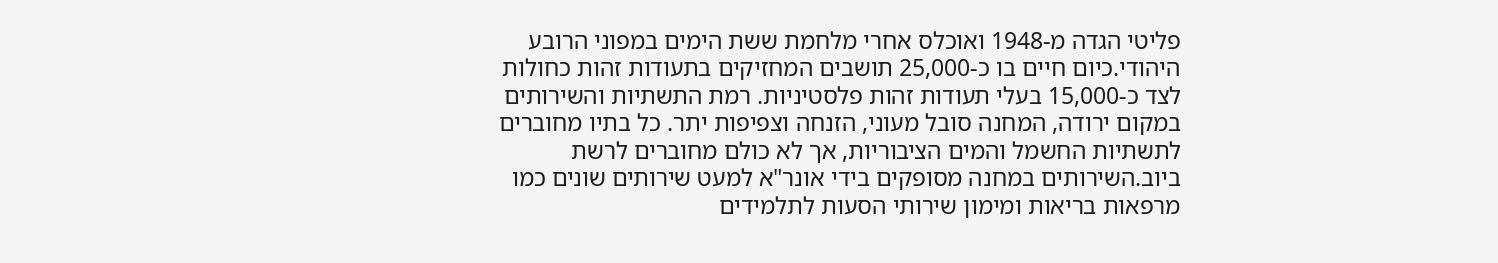פליטי הגדה מ-1948 ואוכלס אחרי מלחמת ששת הימים במפוני הרובע היהודי.כיום חיים בו כ-25,000 תושבים המחזיקים בתעודות זהות כחולות לצד כ-15,000 בעלי תעודות זהות פלסטיניות. רמת התשתיות והשירותים במקום ירודה, המחנה סובל מעוני, הזנחה וצפיפות יתר. כל בתיו מחוברים לתשתיות החשמל והמים הציבוריות, אך לא כולם מחוברים לרשת ביוב.השירותים במחנה מסופקים בידי אונר"א למעט שירותים שונים כמו מרפאות בריאות ומימון שירותי הסעות לתלמידים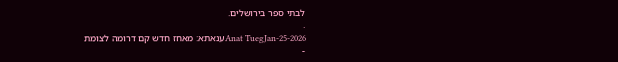לבתי ספר בירושלים.
.
Anat TuegJan-25-2026ענאתא: מאחז חדש קם דרומה לצומת
-